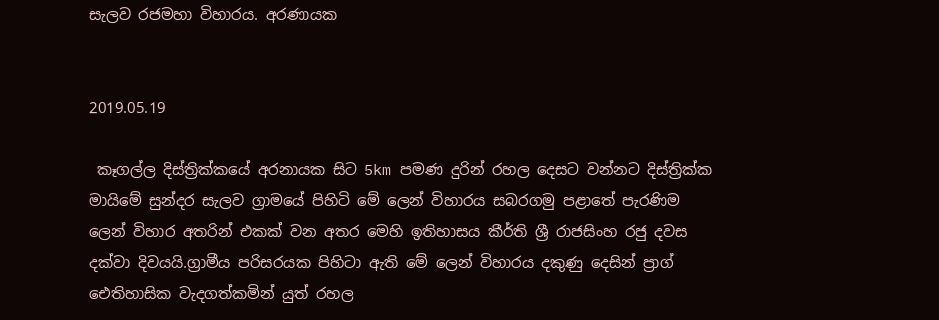සැලව රජමහා විහාරය. අරණායක


2019.05.19

 කෑගල්ල දිස්ත්‍රික්කයේ අරනායක සිට 5km පමණ දුරින් රහල දෙසට වන්නට දිස්ත්‍රික්ක මායිමේ සුන්දර සැලව ග්‍රාමයේ පිහිටි මේ ලෙන් විහාරය සබරගමු පළාතේ පැරණිම ලෙන් විහාර අතරින් එකක් වන අතර මෙහි ඉතිහාසය කීර්ති ශ්‍රී රාජසිංහ රජු දවස දක්වා දිවයයි.ග්‍රාමීය පරිසරයක පිහිටා ඇති මේ ලෙන් විහාරය දකුණු දෙසින් ප්‍රාග් ඓතිහාසික වැදගත්කමින් යුත් රහල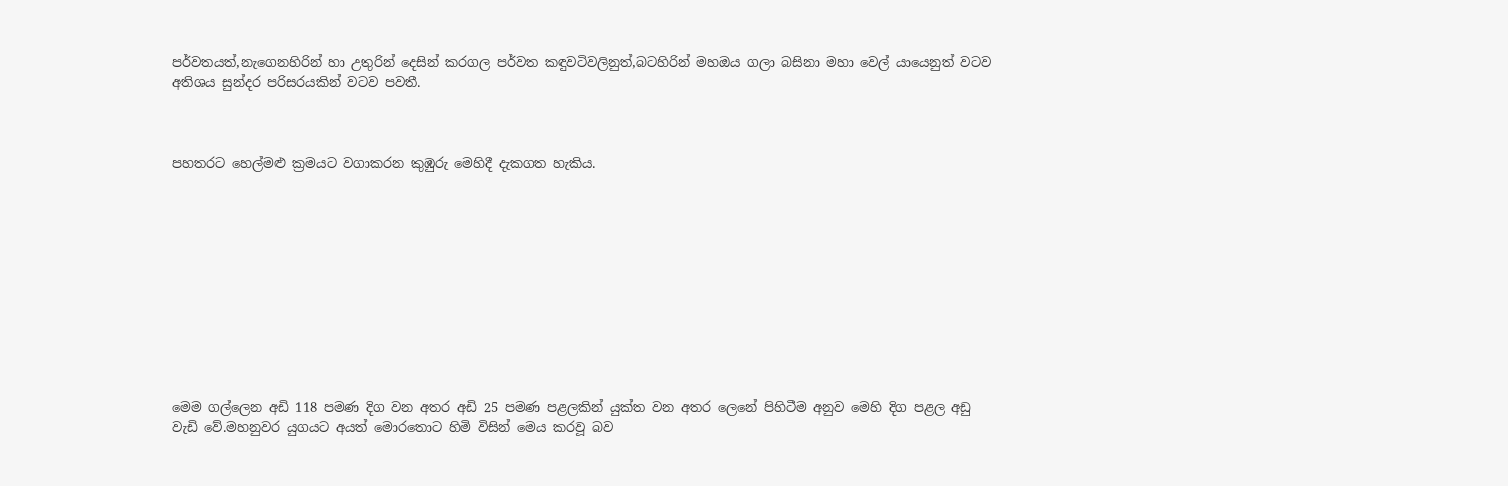පර්වතයත්,නැගෙනහිරින් හා උතුරින් දෙසින් කරගල පර්වත කඳුවටිවලිනුත්,බටහිරින් මහඔය ගලා බසිනා මහා වෙල් යායෙනුත් වටව අතිශය සුන්දර පරිසරයකින් වටව පවතී.



පහතරට හෙල්මළු ක්‍රමයට වගාකරන කුඹුරු මෙහිදී දැකගත හැකිය.











මෙම ගල්ලෙන අඩි 118 පමණ දිග වන අතර අඩි 25 පමණ පළලකින් යුක්ත වන අතර ලෙනේ පිහිටීම අනුව මෙහි දිග පළල අඩු වැඩි වේ.මහනුවර යුගයට අයත් මොරතොට හිමි විසින් මෙය කරවූ බව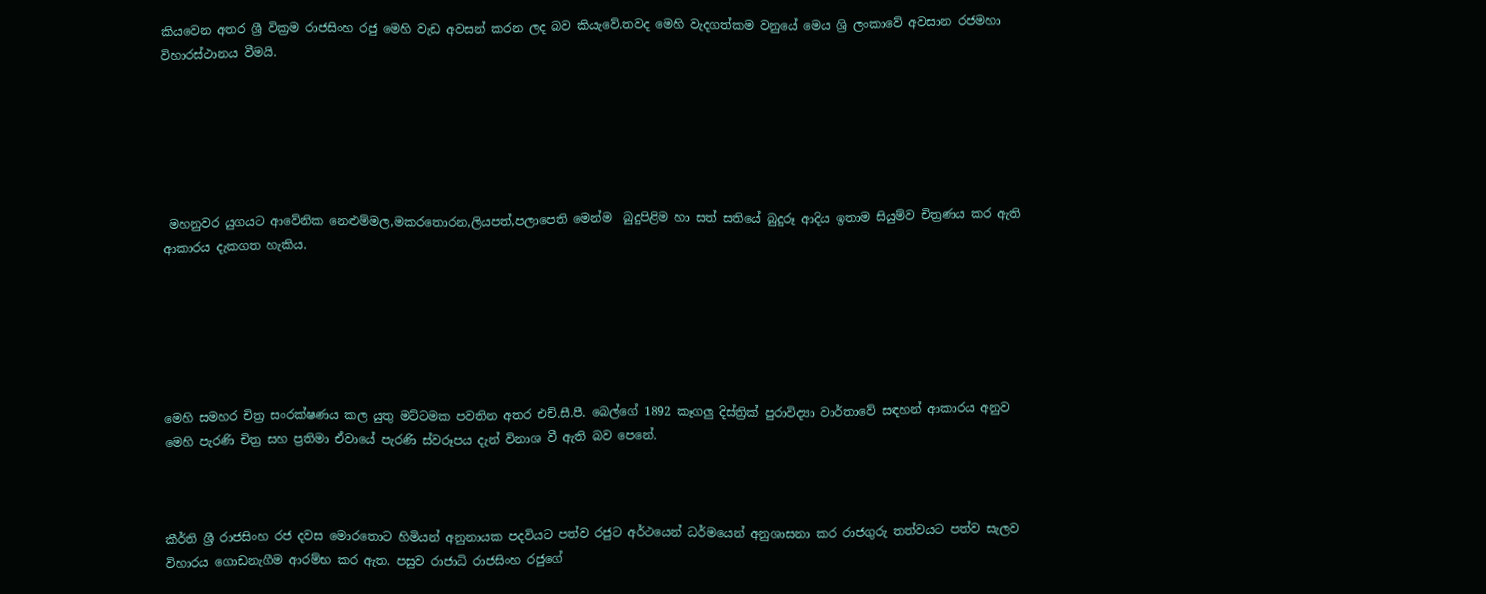කියවෙන අතර ශ්‍රී වික්‍රම රාජසිංහ රජු මෙහි වැඩ අවසන් කරන ලද බව කියැවේ.තවද මෙහි වැදගත්කම වනුයේ මෙය ශ්‍රි ලංකාවේ අවසාන රජමහා විහාරස්ථානය වීමයි.






 මහනුවර යුගයට ආවේනික නෙළුම්මල,මකරතොරන,ලියපත්,පලාපෙති මෙන්ම  බුදුපිළිම හා සත් සතියේ බුදුරූ ආදිය ඉතාම සියුම්ව චිත්‍රණය කර ඇති ආකාරය දැකගත හැකිය.






මෙහි සමහර චිත්‍ර සංරක්ෂණය කල යුතු මට්ටමක පවතින අතර එච්.සී.පී. බෙල්ගේ 1892 කෑගලු දිස්ත්‍රික් පුරාවිද්‍යා වාර්තාවේ සඳහන් ආකාරය අනුව මෙහි පැරණි චිත්‍ර සහ ප්‍රතිමා ඒවායේ පැරණි ස්වරූපය දැන් විනාශ වී ඇති බව පෙනේ.



කීර්ති ශ්‍රී රාජසිංහ රජ දවස මොරතොට හිමියන් අනුනායක පදවියට පත්ව රජුට අර්ථයෙන් ධර්මයෙන් අනුශාසනා කර රාජගුරු තත්වයට පත්ව සැලව විහාරය ගොඩනැගීම ආරම්භ කර ඇත. පසුව රාජාධි රාජසිංහ රජුගේ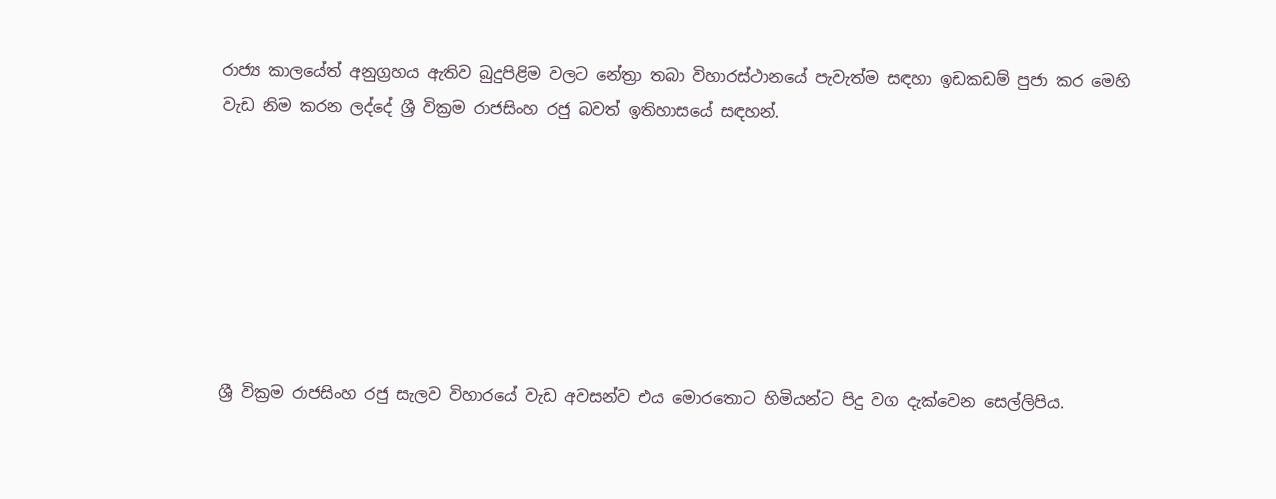රාජ්‍ය කාලයේත් අනුග්‍රහය ඇතිව බුදුපිළිම වලට නේත්‍රා තබා විහාරස්ථානයේ පැවැත්ම සඳහා ඉඩකඩම් පුජා කර මෙහි වැඩ නිම කරන ලද්දේ ශ්‍රී වික්‍රම රාජසිංහ රජු බවත් ඉතිහාසයේ සඳහන්.







ශ්‍රී වික්‍රම රාජසිංහ රජු සැලව විහාරයේ වැඩ අවසන්ව එය මොරතොට හිමියන්ට පිදු වග දැක්වෙන සෙල්ලිපිය.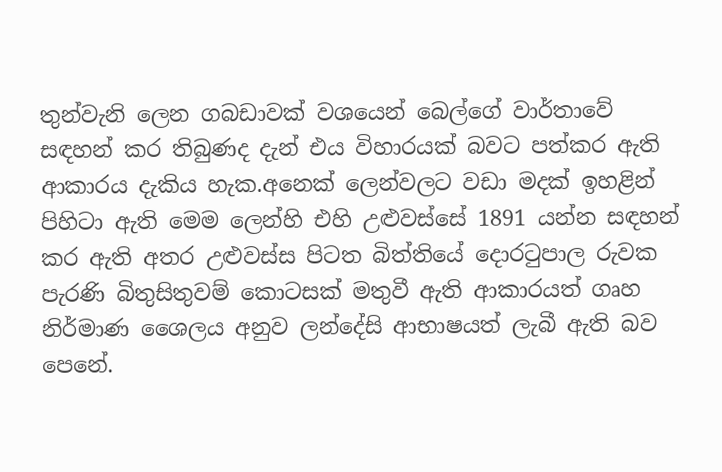තුන්වැනි ලෙන ගබඩාවක් වශයෙන් බෙල්ගේ වාර්තාවේ සඳහන් කර තිබුණද දැන් එය විහාරයක් බවට පත්කර ඇති ආකාරය දැකිය හැක.අනෙක් ලෙන්වලට වඩා මදක් ඉහළින් පිහිටා ඇති මෙම ලෙන්හි එහි උළුවස්සේ 1891 යන්න සඳහන් කර ඇති අතර උළුවස්ස පිටත බිත්තියේ දොරටුපාල රුවක පැරණි බිතුසිතුවම් කොටසක් මතුවී ඇති ආකාරයත් ගෘහ නිර්මාණ ශෛලය අනුව ලන්දේසි ආභාෂයත් ලැබී ඇති බව පෙනේ.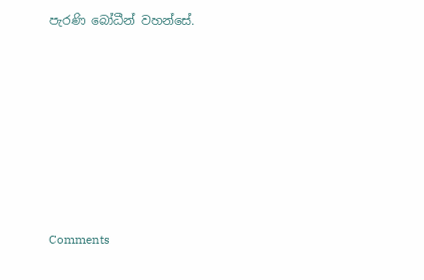පැරණි බෝධීන් වහන්සේ.








Comments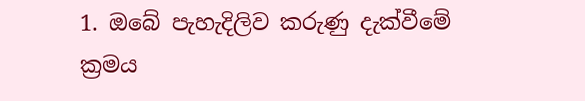1. ඔබේ පැහැදිලිව කරුණු දැක්වීමේ ක්‍රමය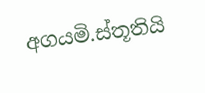අගයමි.ස්තූතියි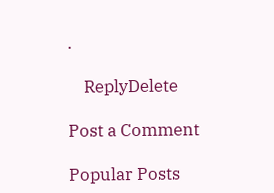.

    ReplyDelete

Post a Comment

Popular Posts